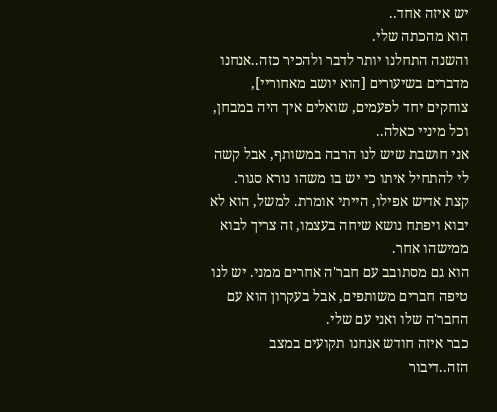יש איזה אחד..
הוא מהכתה שלי.
והשנה התחלנו יותר לדבר ולהכיר כזה..אנחנו מדברים בשיעורים [הוא יושב מאחוריי], צוחקים יחד לפעמים, שואלים איך היה במבחן, וכל מיניי כאלה..
אני חושבת שיש לנו הרבה במשותף, אבל קשה לי להתחיל איתו כי יש בו משהו נורא סגור.
קצת אדיש אפילו, הייתי אומרת. למשל, הוא לא יבוא ויפתח נושא שיחה בעצמו, זה צריך לבוא ממישהו אחר.
הוא גם מסתובב עם חבר'ה אחרים ממני. יש לנו טיפה חברים משותפים, אבל בעקרון הוא עם החבר'ה שלו ואני עם שלי.
כבר איזה חודש אנחנו תקועים במצב הזה..דיבור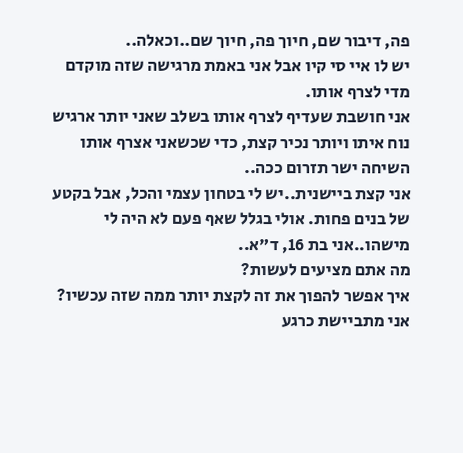פה, דיבור שם, חיוך פה, חיוך שם..וכאלה..
יש לו איי סי קיו אבל אני באמת מרגישה שזה מוקדם מדי לצרף אותו.
אני חושבת שעדיף לצרף אותו בשלב שאני יותר ארגיש נוח איתו ויותר נכיר קצת, כדי שכשאני אצרף אותו השיחה ישר תזרום ככה..
אני קצת ביישנית..יש לי בטחון עצמי והכל, אבל בקטע של בנים פחות. אולי בגלל שאף פעם לא היה לי מישהו..אני בת 16, ד"א..
מה אתם מציעים לעשות?
איך אפשר להפוך את זה לקצת יותר ממה שזה עכשיו?
אני מתביישת כרגע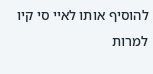להוסיף אותו לאיי סי קיו למרות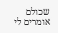שכולם אומרים לי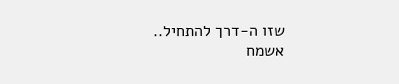שזו ה-דרך להתחיל..
אשמח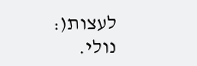לעצות(:
נולי.